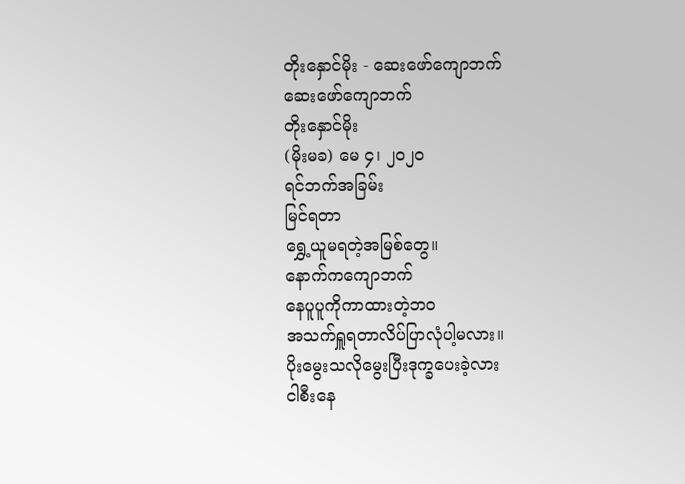တိုးနှောင်မိုး - ဆေးဖော်ကျောဘက်
ဆေးဖော်ကျောဘက်
တိုးနှောင်မိုး
(မိုးမခ) မေ ၄၊ ၂၀၂၀
ရင်ဘက်အခြမ်း
မြင်ရတာ
ရွှေ့ယူမရတဲ့အမြစ်တွေ။
နောက်ကကျောဘက်
နေပူပူကိုကာထားတဲ့ဘဝ
အသက်ရှူရတာလိပ်ပြာလုံပါ့မလား။
ပိုးမွေးသလိုမွေးပြီးဒုက္ခပေးခဲ့လား
ငါစီးနေ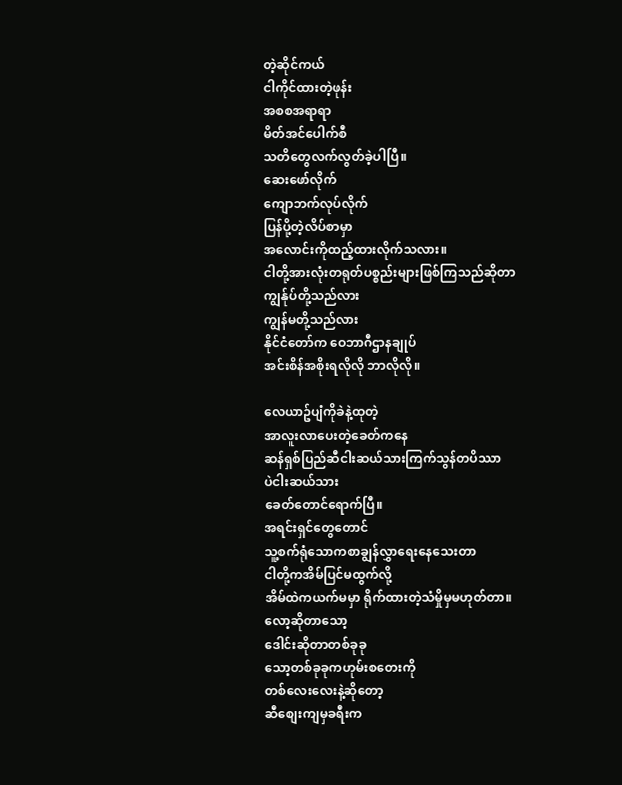တဲ့ဆိုင်ကယ်
ငါကိုင်ထားတဲ့ဖုန်း
အစစအရာရာ
မိတ်အင်ပေါက်စီ
သတိတွေလက်လွတ်ခဲ့ပါပြီ။
ဆေးဖော်လိုက်
ကျောဘက်လုပ်လိုက်
ပြန်ပို့တဲ့လိပ်စာမှာ
အလောင်းကိုထည့်ထားလိုက်သလား။
ငါတို့အားလုံးတရုတ်ပစ္စည်းများဖြစ်ကြသည်ဆိုတာ
ကျွန်ုပ်တို့သည်လား
ကျွန်မတို့သည်လား
နိုင်ငံတော်က ဝေဘာဂီဌာနချုပ်
အင်းစိန်အစိုးရလိုလို ဘာလိုလို။

လေယာဥ်ပျံကိုခဲနဲ့ထုတဲ့
အာလူးလာပေးတဲ့ခေတ်ကနေ
ဆန်ရှစ်ပြည်ဆီငါးဆယ်သားကြက်သွန်တပိဿာ
ပဲငါးဆယ်သား
ခေတ်တောင်ရောက်ပြီ။
အရင်းရှင်တွေတောင်
သူ့စက်ရုံသောကစာချွန်လွှာရေးနေသေးတာ
ငါတို့ကအိမ်ပြင်မထွက်လို့
အိမ်ထဲကယက်မမှာ ရိုက်ထားတဲ့သံမှိုမှမဟုတ်တာ။
လော့ဆိုတာသော့
ဒေါင်းဆိုတာတစ်ခုခု
သော့တစ်ခုခုကဟုမ်းစတေးကို
တစ်လေးလေးနဲ့ဆိုတော့
ဆီစျေးကျမှခရီးက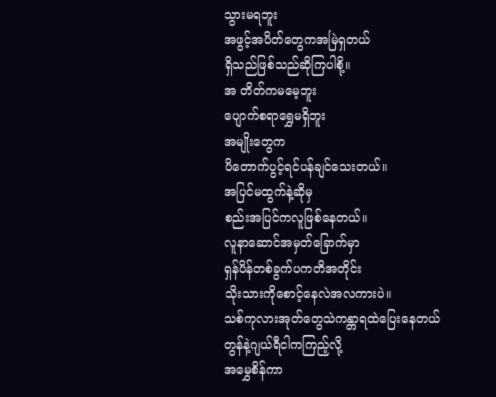သွားမရဘူး
အဖွင့်အပိတ်တွေကအမြဲရှတယ်
ရှိသည်ဖြစ်သည်ဆိုကြပါစို့။
အ တိတ်ကမမေ့ဘူး
ပျောက်စရာရွှေမရှိဘူး
အမျိုးတွေက
ပိတောက်ပွင့်ရင်ပန်ချင်သေးတယ်။
အပြင်မထွက်နဲ့ဆိုမှ
စည်းအပြင်ကလူဖြစ်နေတယ်။
လူနာဆောင်အမှတ်ခြောက်မှာ
ရှန်ပိန်တစ်ခွက်ပကတိအတိုင်း
သိုးသားကိုစောင့်နေလဲအလကားပဲ။
သစ်ကုလားအုတ်တွေသဲကန္တာရထဲပြေးနေတယ်
တွန်နဲ့ဂျယ်ရီငါကကြည့်လို့
အမွှေစိန်ကာ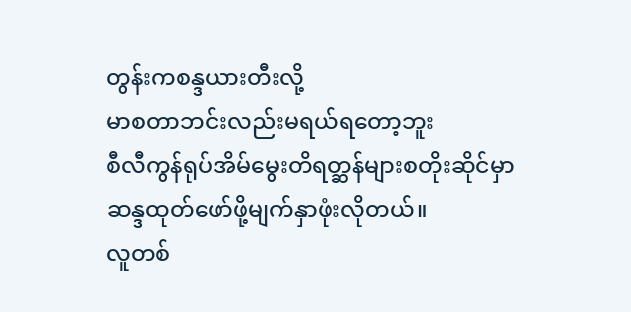တွန်းကစန္ဒယားတီးလို့
မာစတာဘင်းလည်းမရယ်ရတော့ဘူး
စီလီကွန်ရုပ်အိမ်မွေးတိရတ္ဆန်များစတိုးဆိုင်မှာ
ဆန္ဒထုတ်ဖော်ဖို့မျက်နှာဖုံးလိုတယ်။
လူတစ်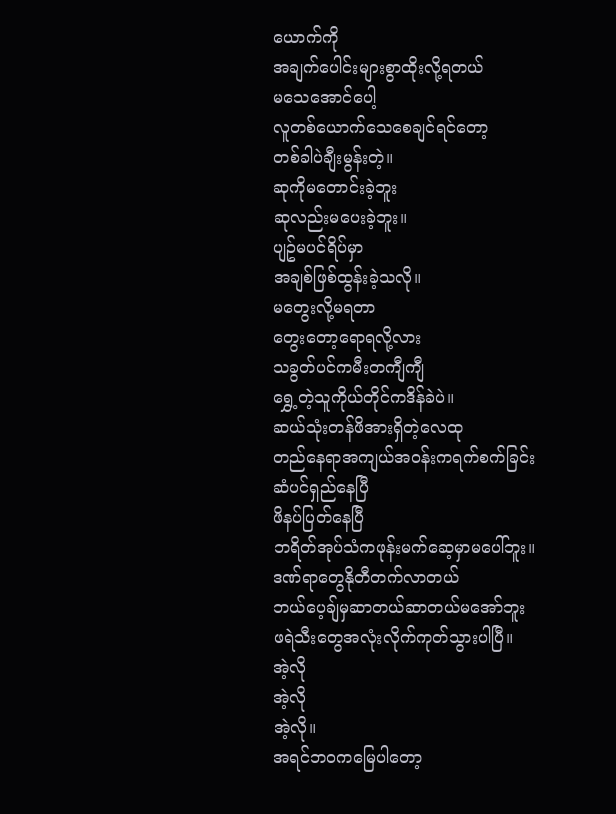ယောက်ကို
အချက်ပေါင်းများစွာထိုးလို့ရတယ်
မသေအောင်ပေါ့
လူတစ်ယောက်သေစေချင်ရင်တော့
တစ်ခါပဲချီးမွန်းတဲ့။
ဆုကိုမတောင်းခဲ့ဘူး
ဆုလည်းမပေးခဲ့ဘူး။
ပျဥ်မပင်ရိပ်မှာ
အချစ်ဖြစ်ထွန်းခဲ့သလို။
မတွေးလို့မရတာ
တွေးတော့ရောရလို့လား
သခွတ်ပင်ကမီးတကျီကျီ
ရွှေ့တဲ့သူကိုယ်တိုင်ကဒိန်ခဲပဲ။
ဆယ်သုံးတန်ဖိအားရှိတဲ့လေထု
တည်နေရာအကျယ်အဝန်းကရက်စက်ခြင်း
ဆံပင်ရှည်နေပြီ
ဖိနပ်ပြတ်နေပြီ
ဘရိတ်အုပ်သံကဖုန်းမက်ဆေ့မှာမပေါ်ဘူး။
ဒဏ်ရာတွေနိုတီတက်လာတယ်
ဘယ်ပေ့ချ်မှဆာတယ်ဆာတယ်မအော်ဘူး
ဖရဲသီးတွေအလုံးလိုက်ကုတ်သွားပါပြီ။
အဲ့လို
အဲ့လို
အဲ့လို။
အရင်ဘဝကမြေပါတော့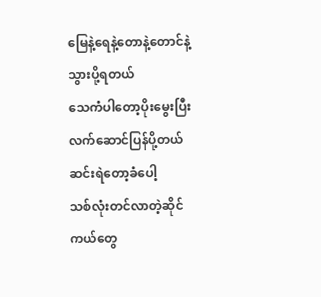မြေနဲ့ရေနဲ့တောနဲ့တောင်နဲ့သွားပို့ရတယ်
သေကံပါတော့ပိုးမွေးပြီးလက်ဆောင်ပြန်ပို့တယ်
ဆင်းရဲတော့ခံပေါ့
သစ်လုံးတင်လာတဲ့ဆိုင်ကယ်တွေ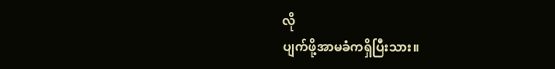လို
ပျက်ဖို့အာမခံကရှိပြီးသား။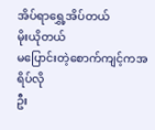အိပ်ရာရွှေ့အိပ်တယ်
မိုးယိုတယ်
မပြောင်းတဲ့စောက်ကျင့်ကအရိပ်လို
ဦး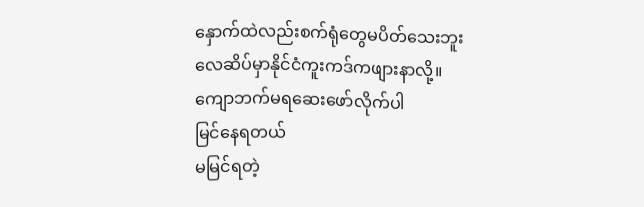နှောက်ထဲလည်းစက်ရုံတွေမပိတ်သေးဘူး
လေဆိပ်မှာနိုင်ငံကူးကဒ်ကဖျားနာလို့။
ကျောဘက်မရဆေးဖော်လိုက်ပါ
မြင်နေရတယ်
မမြင်ရတဲ့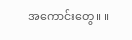အကောင်းတွေ။ ။